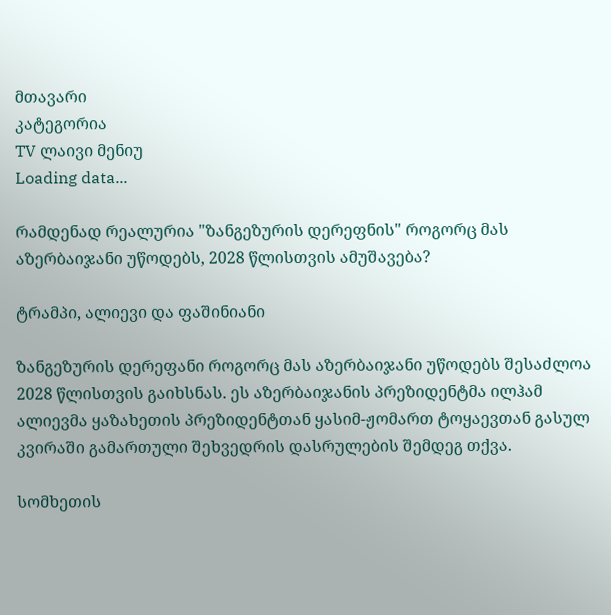მთავარი
კატეგორია
TV ლაივი მენიუ
Loading data...

რამდენად რეალურია "ზანგეზურის დერეფნის" როგორც მას აზერბაიჯანი უწოდებს, 2028 წლისთვის ამუშავება?

ტრამპი, ალიევი და ფაშინიანი

ზანგეზურის დერეფანი როგორც მას აზერბაიჯანი უწოდებს შესაძლოა 2028 წლისთვის გაიხსნას. ეს აზერბაიჯანის პრეზიდენტმა ილჰამ ალიევმა ყაზახეთის პრეზიდენტთან ყასიმ-ჟომართ ტოყაევთან გასულ კვირაში გამართული შეხვედრის დასრულების შემდეგ თქვა.

სომხეთის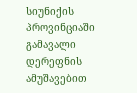სიუნიქის პროვინციაში გამავალი დერეფნის ამუშავებით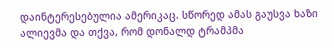დაინტერესებულია ამერიკაც. სწორედ ამას გაუსვა ხაზი ალიევმა და თქვა, რომ დონალდ ტრამპმა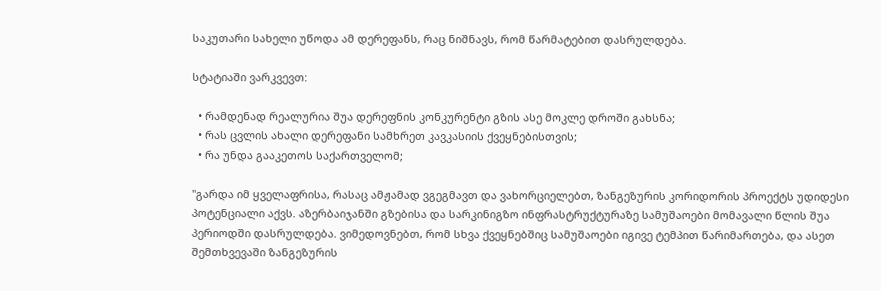საკუთარი სახელი უწოდა ამ დერეფანს, რაც ნიშნავს, რომ წარმატებით დასრულდება.

სტატიაში ვარკვევთ:

  • რამდენად რეალურია შუა დერეფნის კონკურენტი გზის ასე მოკლე დროში გახსნა;
  • რას ცვლის ახალი დერეფანი სამხრეთ კავკასიის ქვეყნებისთვის;
  • რა უნდა გააკეთოს საქართველომ;

"გარდა იმ ყველაფრისა, რასაც ამჟამად ვგეგმავთ და ვახორციელებთ, ზანგეზურის კორიდორის პროექტს უდიდესი პოტენციალი აქვს. აზერბაიჯანში გზებისა და სარკინიგზო ინფრასტრუქტურაზე სამუშაოები მომავალი წლის შუა პერიოდში დასრულდება. ვიმედოვნებთ, რომ სხვა ქვეყნებშიც სამუშაოები იგივე ტემპით წარიმართება, და ასეთ შემთხვევაში ზანგეზურის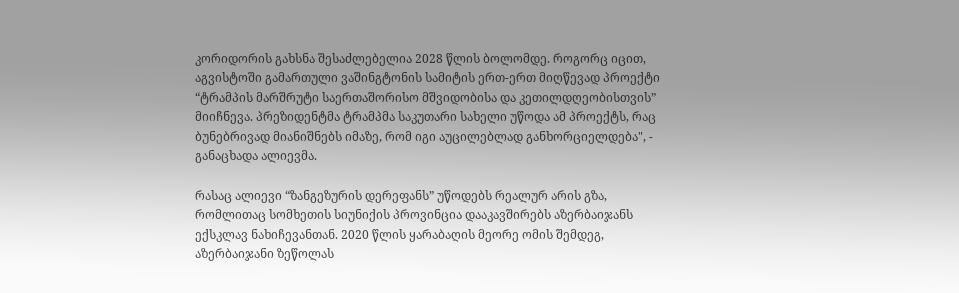კორიდორის გახსნა შესაძლებელია 2028 წლის ბოლომდე. როგორც იცით, აგვისტოში გამართული ვაშინგტონის სამიტის ერთ-ერთ მიღწევად პროექტი “ტრამპის მარშრუტი საერთაშორისო მშვიდობისა და კეთილდღეობისთვის” მიიჩნევა. პრეზიდენტმა ტრამპმა საკუთარი სახელი უწოდა ამ პროექტს, რაც ბუნებრივად მიანიშნებს იმაზე, რომ იგი აუცილებლად განხორციელდება", - განაცხადა ალიევმა.

რასაც ალიევი “ზანგეზურის დერეფანს” უწოდებს რეალურ არის გზა, რომლითაც სომხეთის სიუნიქის პროვინცია დააკავშირებს აზერბაიჯანს ექსკლავ ნახიჩევანთან. 2020 წლის ყარაბაღის მეორე ომის შემდეგ, აზერბაიჯანი ზეწოლას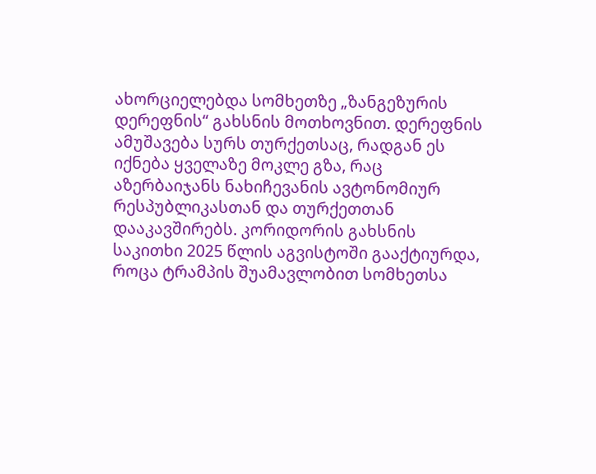ახორციელებდა სომხეთზე „ზანგეზურის დერეფნის“ გახსნის მოთხოვნით. დერეფნის ამუშავება სურს თურქეთსაც, რადგან ეს იქნება ყველაზე მოკლე გზა, რაც აზერბაიჯანს ნახიჩევანის ავტონომიურ რესპუბლიკასთან და თურქეთთან დააკავშირებს. კორიდორის გახსნის საკითხი 2025 წლის აგვისტოში გააქტიურდა, როცა ტრამპის შუამავლობით სომხეთსა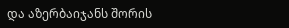და აზერბაიჯანს შორის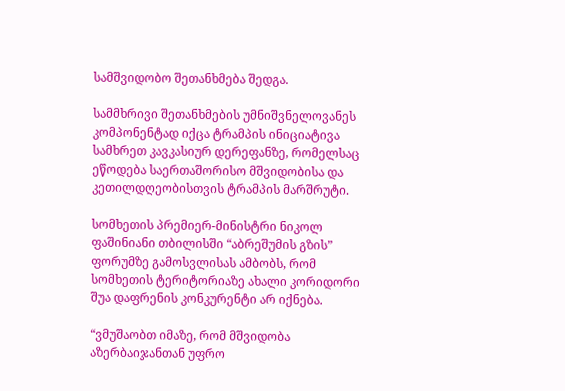სამშვიდობო შეთანხმება შედგა.

სამმხრივი შეთანხმების უმნიშვნელოვანეს კომპონენტად იქცა ტრამპის ინიციატივა სამხრეთ კავკასიურ დერეფანზე, რომელსაც ეწოდება საერთაშორისო მშვიდობისა და კეთილდღეობისთვის ტრამპის მარშრუტი.

სომხეთის პრემიერ-მინისტრი ნიკოლ ფაშინიანი თბილისში “აბრეშუმის გზის” ფორუმზე გამოსვლისას ამბობს, რომ სომხეთის ტერიტორიაზე ახალი კორიდორი შუა დაფრენის კონკურენტი არ იქნება.

“ვმუშაობთ იმაზე, რომ მშვიდობა აზერბაიჯანთან უფრო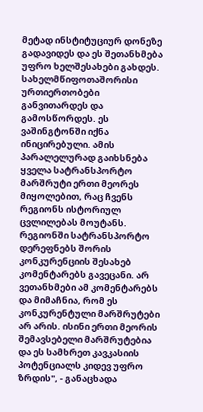მეტად ინსტიტუციურ დონეზე გადავიდეს და ეს შეთანხმება უფრო ხელშესახები გახდეს. სახელმწიფოთაშორისი ურთიერთობები განვითარდეს და გამოსწორდეს. ეს ვაშინგტონში იქნა ინიცირებული. ამის პარალელურად გაიხსნება ყველა სატრანსპორტო მარშრუტი ერთი მეორეს მიყოლებით, რაც ჩვენს რეგიონს ისტორიულ ცვლილებას მოუტანს. რეგიონში სატრანსპორტო დერეფნებს შორის კონკურენციის შესახებ კომენტარებს გავეცანი. არ ვეთანხმები ამ კომენტარებს და მიმაჩნია, რომ ეს კონკურენტული მარშრუტები არ არის. ისინი ერთი მეორის შემავსებელი მარშრუტებია და ეს სამხრეთ კავკასიის პოტენციალს კიდევ უფრო ზრდის", - განაცხადა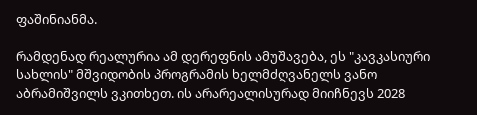ფაშინიანმა.

რამდენად რეალურია ამ დერეფნის ამუშავება, ეს "კავკასიური სახლის" მშვიდობის პროგრამის ხელმძღვანელს ვანო აბრამიშვილს ვკითხეთ. ის არარეალისურად მიიჩნევს 2028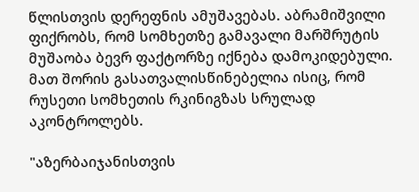წლისთვის დერეფნის ამუშავებას. აბრამიშვილი ფიქრობს, რომ სომხეთზე გამავალი მარშრუტის მუშაობა ბევრ ფაქტორზე იქნება დამოკიდებული. მათ შორის გასათვალისწინებელია ისიც, რომ რუსეთი სომხეთის რკინიგზას სრულად აკონტროლებს.

"აზერბაიჯანისთვის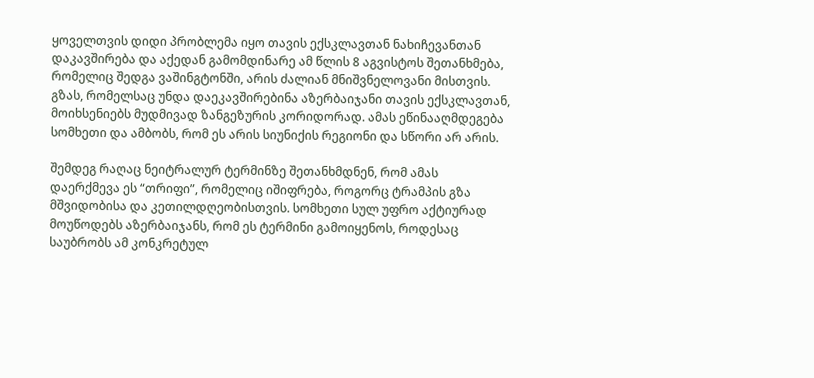ყოველთვის დიდი პრობლემა იყო თავის ექსკლავთან ნახიჩევანთან დაკავშირება და აქედან გამომდინარე ამ წლის 8 აგვისტოს შეთანხმება, რომელიც შედგა ვაშინგტონში, არის ძალიან მნიშვნელოვანი მისთვის. გზას, რომელსაც უნდა დაეკავშირებინა აზერბაიჯანი თავის ექსკლავთან, მოიხსენიებს მუდმივად ზანგეზურის კორიდორად. ამას ეწინააღმდეგება სომხეთი და ამბობს, რომ ეს არის სიუნიქის რეგიონი და სწორი არ არის.

შემდეგ რაღაც ნეიტრალურ ტერმინზე შეთანხმდნენ, რომ ამას დაერქმევა ეს “თრიფი”, რომელიც იშიფრება, როგორც ტრამპის გზა მშვიდობისა და კეთილდღეობისთვის. სომხეთი სულ უფრო აქტიურად მოუწოდებს აზერბაიჯანს, რომ ეს ტერმინი გამოიყენოს, როდესაც საუბრობს ამ კონკრეტულ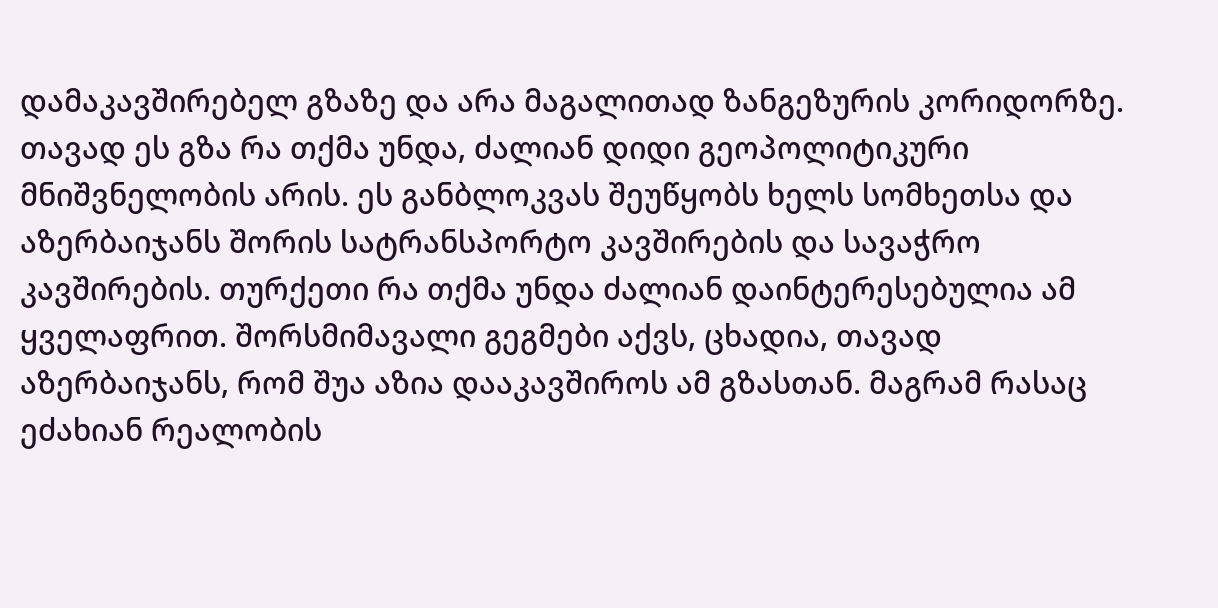დამაკავშირებელ გზაზე და არა მაგალითად ზანგეზურის კორიდორზე. თავად ეს გზა რა თქმა უნდა, ძალიან დიდი გეოპოლიტიკური მნიშვნელობის არის. ეს განბლოკვას შეუწყობს ხელს სომხეთსა და აზერბაიჯანს შორის სატრანსპორტო კავშირების და სავაჭრო კავშირების. თურქეთი რა თქმა უნდა ძალიან დაინტერესებულია ამ ყველაფრით. შორსმიმავალი გეგმები აქვს, ცხადია, თავად აზერბაიჯანს, რომ შუა აზია დააკავშიროს ამ გზასთან. მაგრამ რასაც ეძახიან რეალობის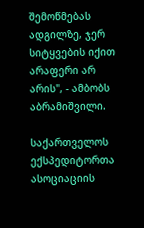შემოწმებას ადგილზე, ჯერ სიტყვების იქით არაფერი არ არის", - ამბობს აბრამიშვილი.

საქართველოს ექსპედიტორთა ასოციაციის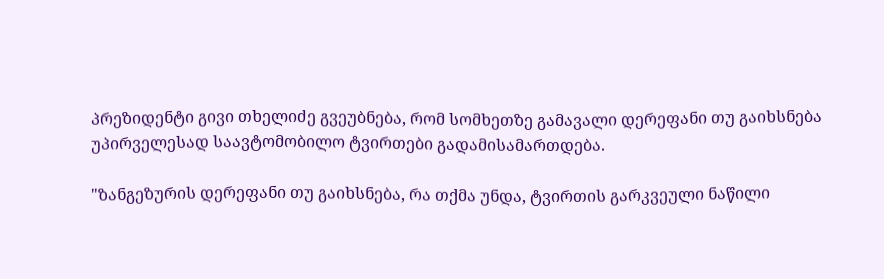პრეზიდენტი გივი თხელიძე გვეუბნება, რომ სომხეთზე გამავალი დერეფანი თუ გაიხსნება უპირველესად საავტომობილო ტვირთები გადამისამართდება.

"ზანგეზურის დერეფანი თუ გაიხსნება, რა თქმა უნდა, ტვირთის გარკვეული ნაწილი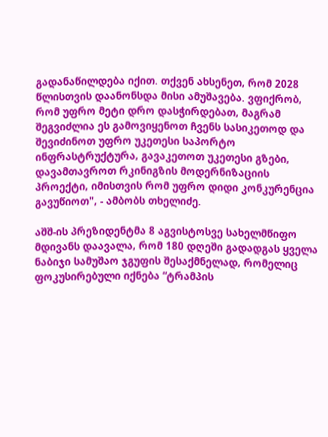გადანაწილდება იქით. თქვენ ახსენეთ, რომ 2028 წლისთვის დაანონსდა მისი ამუშავება. ვფიქრობ, რომ უფრო მეტი დრო დასჭირდებათ, მაგრამ შეგვიძლია ეს გამოვიყენოთ ჩვენს სასიკეთოდ და შევიძინოთ უფრო უკეთესი საპორტო ინფრასტრუქტურა, გავაკეთოთ უკეთესი გზები, დავამთავროთ რკინიგზის მოდერნიზაციის პროექტი, იმისთვის რომ უფრო დიდი კონკურენცია გავუწიოთ", - ამბობს თხელიძე.

აშშ-ის პრეზიდენტმა 8 აგვისტოსვე სახელმწიფო მდივანს დაავალა, რომ 180 დღეში გადადგას ყველა ნაბიჯი სამუშაო ჯგუფის შესაქმნელად, რომელიც ფოკუსირებული იქნება “ტრამპის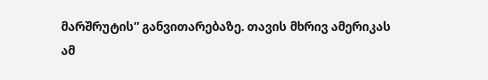მარშრუტის” განვითარებაზე. თავის მხრივ ამერიკას ამ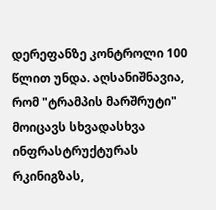დერეფანზე კონტროლი 100 წლით უნდა. აღსანიშნავია, რომ "ტრამპის მარშრუტი" მოიცავს სხვადასხვა ინფრასტრუქტურას რკინიგზას,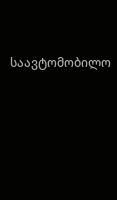საავტომობილო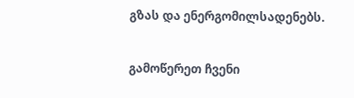გზას და ენერგომილსადენებს.

გამოწერეთ ჩვენი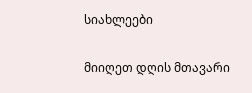სიახლეები

მიიღეთ დღის მთავარი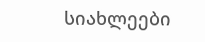სიახლეები